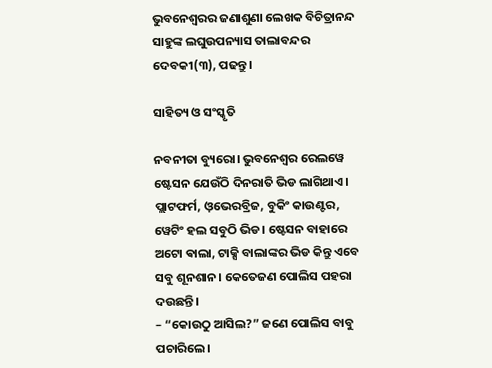ଭୁବନେଶ୍ୱରର ଜଣାଶୁଣା ଲେଖକ ବିଚିତ୍ରାନନ୍ଦ ସାହୁଙ୍କ ଲଘୁଉପନ୍ୟାସ ତାଲାବନ୍ଦର ଦେବକୀ(୩), ପଢନ୍ତୁ।

ସାହିତ୍ୟ ଓ ସଂସ୍କୃତି

ନବନୀତା ବ୍ୟୁରୋ। ଭୁବନେଶ୍ୱର ରେଲୱେ ଷ୍ଟେସନ ଯେଉଁଠି ଦିନରାତି ଭିଡ ଲାଗିଥାଏ। ପ୍ଲାଟଫର୍ମ, ଓ଼ଭେରବ୍ରିଜ, ବୁକିଂ କାଉଣ୍ଟର, ୱେଟିଂ ହଲ ସବୁଠି ଭିଡ। ଷ୍ଟେସନ ବାହାରେ ଅଟୋ ଵାଲା, ଟାକ୍ସି ବାଲାଙ୍କର ଭିଡ କିନ୍ତୁ ଏବେ ସବୁ ଶୂନଶାନ। କେତେଜଣ ପୋଲିସ ପହରା ଦଉଛନ୍ତି।
– “କୋଉଠୁ ଆସିଲ?” ଜଣେ ପୋଲିସ ବାବୁ ପଚାରିଲେ।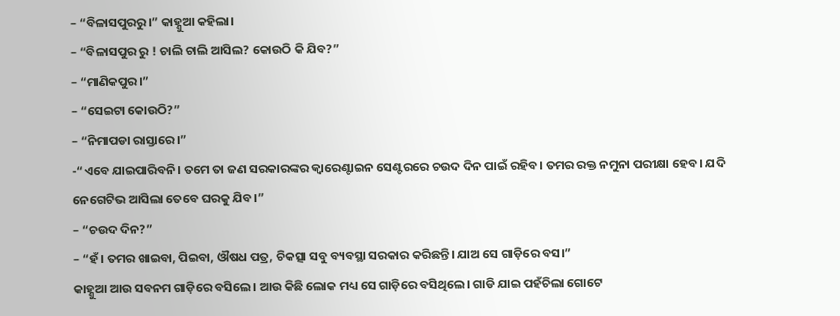– “ବିଳାସପୁରରୁ।” କାହ୍ଣୁଆ କହିଲା।
– “ବିଳାସପୁର ରୁ ! ଚାଲି ଚାଲି ଆସିଲ? କୋଉଠି କି ଯିବ?”
– “ମାଣିକପୁର।”
– “ସେଇଟା କୋଉଠି?”
– “ନିମାପଡା ରାସ୍ତାରେ।”
-“ଏବେ ଯାଇପାରିବନି। ତମେ ତା ଜଣ ସରକାରଙ୍କର କ୍ଵାରେଣ୍ଟାଇନ ସେଣ୍ଟରରେ ଚଉଦ ଦିନ ପାଇଁ ରହିବ। ତମର ରକ୍ତ ନମୁନା ପରୀକ୍ଷା ହେବ। ଯଦି ନେଗେଟିଭ ଆସିଲା ତେବେ ଘରକୁ ଯିବ।”
– “ଚଉଦ ଦିନ?”
– “ହଁ। ତମର ଖାଇବା, ପିଇବା, ଔଷଧ ପତ୍ର, ଚିକତ୍ସା ସବୁ ବ୍ୟବସ୍ଥା ସରକାର କରିଛନ୍ତି। ଯାଅ ସେ ଗାଡ଼ିରେ ବସ।”
କାହ୍ଣୁଆ ଆଉ ସବନମ ଗାଡ଼ିରେ ବସିଲେ। ଆଉ କିଛି ଲୋକ ମଧ୍ୟ ସେ ଗାଡ଼ିରେ ବସିଥିଲେ। ଗାଡି ଯାଇ ପହଁଚିଲା ଗୋଟେ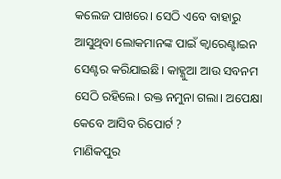କଲେଜ ପାଖରେ। ସେଠି ଏବେ ବାହାରୁ ଆସୁଥିବା ଲୋକମାନଙ୍କ ପାଇଁ କ୍ଵାରେଣ୍ଟାଇନ ସେଣ୍ଟର କରିଯାଇଛି। କାହ୍ଣୁଆ ଆଉ ସବନମ ସେଠି ରହିଲେ। ରକ୍ତ ନମୁନା ଗଲା। ଅପେକ୍ଷା କେବେ ଆସିବ ରିପୋର୍ଟ ?
ମାଣିକପୁର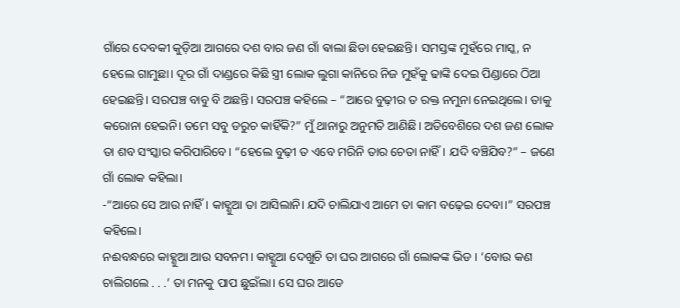ଗାଁରେ ଦେବକୀ କୁଡ଼ିଆ ଆଗରେ ଦଶ ବାର ଜଣ ଗାଁ ଵାଲା ଛିଡା ହେଇଛନ୍ତି। ସମସ୍ତଙ୍କ ମୁହଁରେ ମାସ୍କ, ନ ହେଲେ ଗାମୁଛା। ଦୂର ଗାଁ ଦାଣ୍ଡରେ କିଛି ସ୍ତ୍ରୀ ଲୋକ ଲୁଗା କାନିରେ ନିଜ ମୁହଁକୁ ଢାଙ୍କି ଦେଇ ପିଣ୍ଡାରେ ଠିଆ ହେଇଛନ୍ତି। ସରପଞ୍ଚ ବାବୁ ବି ଅଛନ୍ତି। ସରପଞ୍ଚ କହିଲେ – “ଆରେ ବୁଢ଼ୀର ତ ରକ୍ତ ନମୁନା ନେଇଥିଲେ। ତାକୁ କରୋନା ହେଇନି। ତମେ ସବୁ ଡରୁଚ କାହିଁକି?” ମୁଁ ଥାନାରୁ ଅନୁମତି ଆଣିଛି। ଅତିବେଶିରେ ଦଶ ଜଣ ଲୋକ ତା ଶବ ସଂସ୍କାର କରିପାରିବେ। “ହେଲେ ବୁଢ଼ୀ ତ ଏବେ ମରିନି ତାର ଚେତା ନାହିଁ। ଯଦି ବଞ୍ଚିଯିବ?” – ଜଣେ ଗାଁ ଲୋକ କହିଲା।
-“ଆରେ ସେ ଆଉ ନାହିଁ। କାହ୍ଣୁଆ ତା ଆସିଲାନି। ଯଦି ଚାଲିଯାଏ ଆମେ ତା କାମ ବଢ଼େଇ ଦେବା।” ସରପଞ୍ଚ କହିଲେ।
ନଈବନ୍ଧରେ କାହ୍ଣୁଆ ଆଉ ସବନମ। କାହ୍ଣୁଆ ଦେଖୁଚି ତା ଘର ଆଗରେ ଗାଁ ଲୋକଙ୍କ ଭିଡ । ‘ବୋଉ କଣ ଚାଲିଗଲେ . . .’ ତା ମନକୁ ପାପ ଛୁଇଁଲା। ସେ ଘର ଆଡେ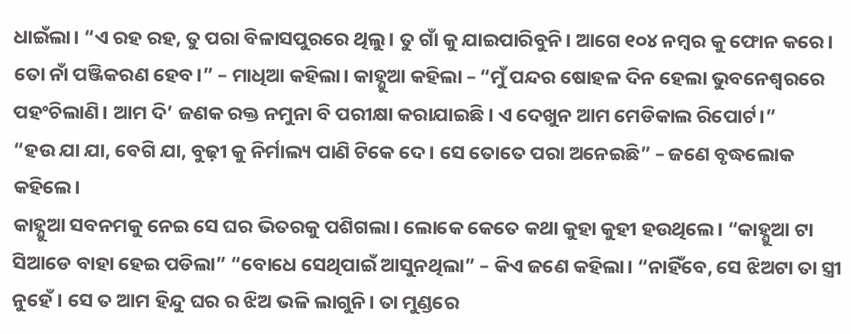ଧାଇଁଲା। “ଏ ରହ ରହ, ତୁ ପରା ବିଳାସପୁରରେ ଥିଲୁ। ତୁ ଗାଁ କୁ ଯାଇପାରିବୁନି। ଆଗେ ୧୦୪ ନମ୍ବର କୁ ଫୋନ କରେ। ତୋ ନାଁ ପଞ୍ଜିକରଣ ହେବ।” – ମାଧିଆ କହିଲା। କାହ୍ଣୁଆ କହିଲା – “ମୁଁ ପନ୍ଦର ଷୋହଳ ଦିନ ହେଲା ଭୁବନେଶ୍ୱରରେ ପହଂଚିଲାଣି। ଆମ ଦି’ ଜଣକ ରକ୍ତ ନମୁନା ବି ପରୀକ୍ଷା କରାଯାଇଛି। ଏ ଦେଖୁନ ଆମ ମେଡିକାଲ ରିପୋର୍ଟ।”
“ହଉ ଯା ଯା, ବେଗି ଯା, ବୁଢ଼ୀ କୁ ନିର୍ମାଲ୍ୟ ପାଣି ଟିକେ ଦେ। ସେ ତୋତେ ପରା ଅନେଇଛି” – ଜଣେ ବୃଦ୍ଧଲୋକ କହିଲେ।
କାହ୍ଣୁଆ ସବନମକୁ ନେଇ ସେ ଘର ଭିତରକୁ ପଶିଗଲା। ଲୋକେ କେତେ କଥା କୁହା କୁହୀ ହଉଥିଲେ। “କାହ୍ଣୁଆ ଟା ସିଆଡେ ବାହା ହେଇ ପଡିଲା” “ବୋଧେ ସେଥିପାଇଁ ଆସୁନଥିଲା” – କିଏ ଜଣେ କହିଲା। “ନାହିଁବେ, ସେ ଝିଅଟା ତା ସ୍ତ୍ରୀ ନୁହେଁ। ସେ ତ ଆମ ହିନ୍ଦୁ ଘର ର ଝିଅ ଭଳି ଲାଗୁନି। ତା ମୁଣ୍ଡରେ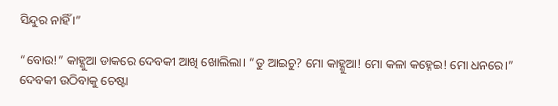ସିନ୍ଦୁର ନାହିଁ ।”

“ବୋଉ!” କାହ୍ଣୁଆ ଡାକରେ ଦେବକୀ ଆଖି ଖୋଲିଲା। “ତୁ ଆଇଚୁ? ମୋ କାହ୍ଣୁଆ! ମୋ କଳା କହ୍ନେଇ! ମୋ ଧନରେ।” ଦେବକୀ ଉଠିବାକୁ ଚେଷ୍ଟା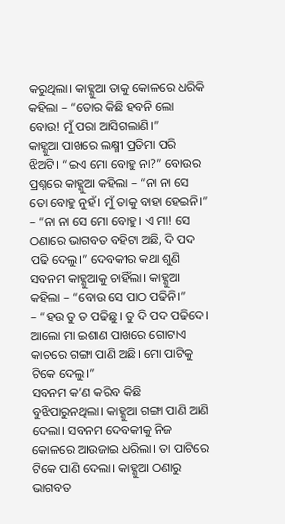କରୁଥିଲା। କାହ୍ଣୁଆ ତାକୁ କୋଳରେ ଧରିକି କହିଲା – “ତୋର କିଛି ହବନି ଲୋ ବୋଉ! ମୁଁ ପରା ଆସିଗଲାଣି।”
କାହ୍ଣୁଆ ପାଖରେ ଲକ୍ଷ୍ମୀ ପ୍ରତିମା ପରି ଝିଅଟି। “ଇଏ ମୋ ବୋହୁ ନା?” ବୋଉର ପ୍ରଶ୍ନରେ କାହ୍ଣୁଆ କହିଲା – “ନା ନା ସେ ତୋ ବୋହୁ ନୁହଁ। ମୁଁ ତାକୁ ବାହା ହେଇନି।” – “ନା ନା ସେ ମୋ ବୋହୁ। ଏ ମା! ସେ ଠଣାରେ ଭାଗବତ ବହିଟା ଅଛି, ଦି ପଦ ପଢି ଦେଲୁ।” ଦେବକୀର କଥା ଶୁଣି ସବନମ କାହ୍ଣୁଆକୁ ଚାହିଁଲା। କାହ୍ଣୁଆ କହିଲା – “ବୋଉ ସେ ପାଠ ପଢିନି।”
– “ହଉ ତୁ ତ ପଢିଛୁ। ତୁ ଦି ପଦ ପଢିଦେ। ଆଲୋ ମା ଇଶାଣ ପାଖରେ ଗୋଟାଏ କାଚରେ ଗଙ୍ଗା ପାଣି ଅଛି। ମୋ ପାଟିକୁ ଟିକେ ଦେଲୁ।”
ସବନମ କ’ଣ କରିବ କିଛି ବୁଝିପାରୁନଥିଲା। କାହ୍ଣୁଆ ଗଙ୍ଗା ପାଣି ଆଣି ଦେଲା। ସବନମ ଦେବକୀକୁ ନିଜ କୋଳରେ ଆଉଜାଇ ଧରିଲା। ତା ପାଟିରେ ଟିକେ ପାଣି ଦେଲା। କାହ୍ଣୁଆ ଠଣାରୁ ଭାଗବତ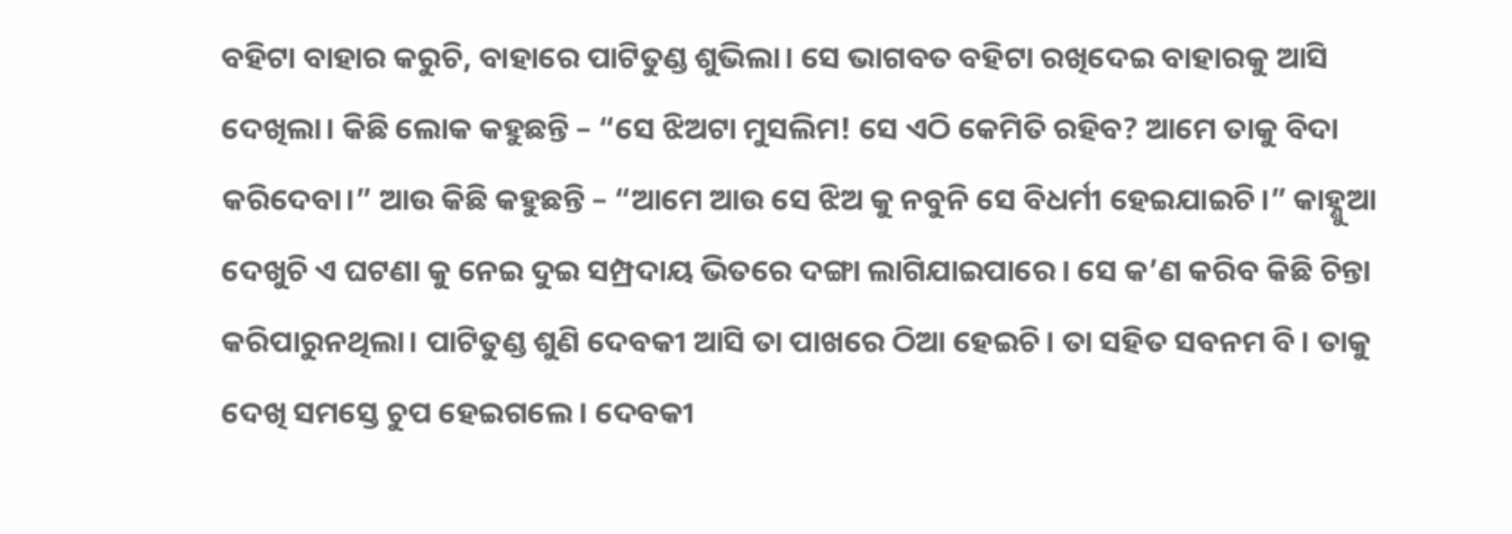ବହିଟା ବାହାର କରୁଚି, ବାହାରେ ପାଟିତୁଣ୍ଡ ଶୁଭିଲା। ସେ ଭାଗବତ ବହିଟା ରଖିଦେଇ ବାହାରକୁ ଆସି ଦେଖିଲା। କିଛି ଲୋକ କହୁଛନ୍ତି – “ସେ ଝିଅଟା ମୁସଲିମ! ସେ ଏଠି କେମିତି ରହିବ? ଆମେ ତାକୁ ବିଦା କରିଦେବା।” ଆଉ କିଛି କହୁଛନ୍ତି – “ଆମେ ଆଉ ସେ ଝିଅ କୁ ନବୁନି ସେ ବିଧର୍ମୀ ହେଇଯାଇଚି।” କାହ୍ଣୁଆ ଦେଖୁଚି ଏ ଘଟଣା କୁ ନେଇ ଦୁଇ ସମ୍ପ୍ରଦାୟ ଭିତରେ ଦଙ୍ଗା ଲାଗିଯାଇପାରେ। ସେ କ’ଣ କରିବ କିଛି ଚିନ୍ତା କରିପାରୁନଥିଲା। ପାଟିତୁଣ୍ଡ ଶୁଣି ଦେବକୀ ଆସି ତା ପାଖରେ ଠିଆ ହେଇଚି। ତା ସହିତ ସବନମ ବି। ତାକୁ ଦେଖି ସମସ୍ତେ ଚୁପ ହେଇଗଲେ। ଦେବକୀ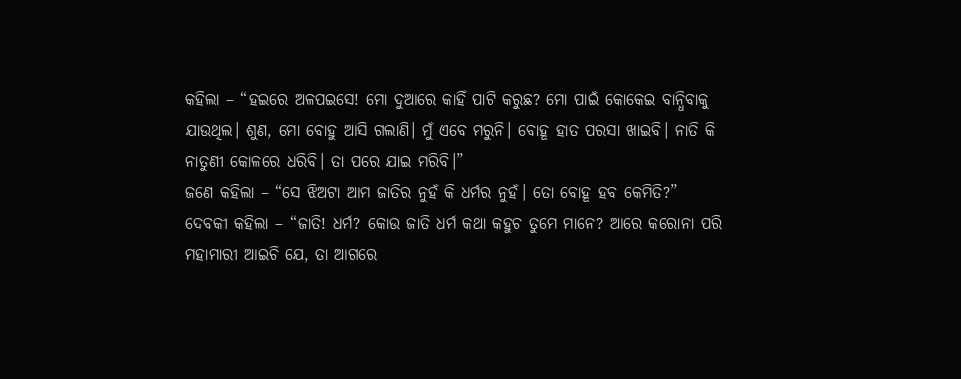କହିଲା – “ହଇରେ ଅଳପଇସେ! ମୋ ଦୁଆରେ କାହିଁ ପାଟି କରୁଛ? ମୋ ପାଇଁ କୋକେଇ ବାନ୍ଧିବାକୁ ଯାଉଥିଲ। ଶୁଣ, ମୋ ବୋହୁ ଆସି ଗଲାଣି। ମୁଁ ଏବେ ମରୁନି। ବୋହୂ ହାତ ପରସା ଖାଇବି। ନାତି କି ନାତୁଣୀ କୋଳରେ ଧରିବି। ତା ପରେ ଯାଇ ମରିବି।”
ଜଣେ କହିଲା – “ସେ ଝିଅଟା ଆମ ଜାତିର ନୁହଁ କି ଧର୍ମର ନୁହଁ। ତୋ ବୋହୂ ହବ କେମିତି?”
ଦେବକୀ କହିଲା – “ଜାତି! ଧର୍ମ? କୋଉ ଜାତି ଧର୍ମ କଥା କହୁଚ ତୁମେ ମାନେ? ଆରେ କରୋନା ପରି ମହାମାରୀ ଆଇଚି ଯେ, ତା ଆଗରେ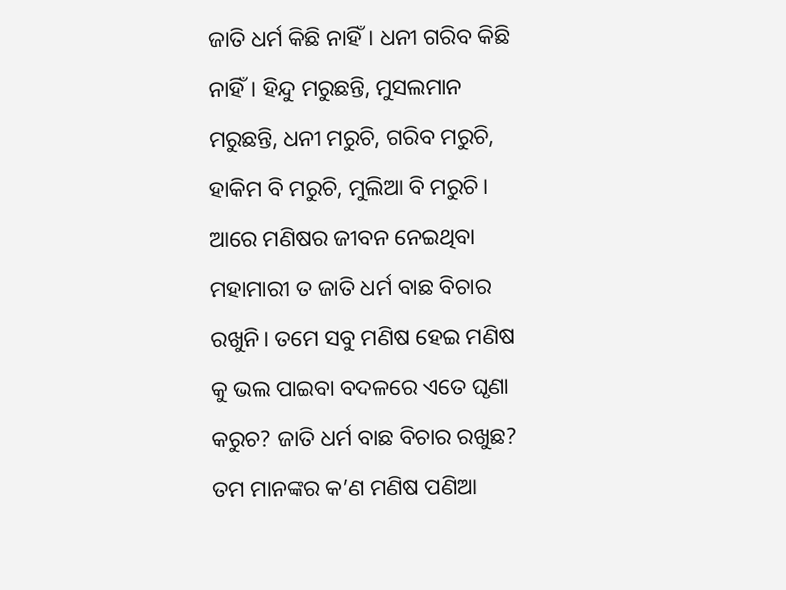ଜାତି ଧର୍ମ କିଛି ନାହିଁ। ଧନୀ ଗରିବ କିଛି ନାହିଁ। ହିନ୍ଦୁ ମରୁଛନ୍ତି, ମୁସଲମାନ ମରୁଛନ୍ତି, ଧନୀ ମରୁଚି, ଗରିବ ମରୁଚି, ହାକିମ ବି ମରୁଚି, ମୁଲିଆ ବି ମରୁଚି। ଆରେ ମଣିଷର ଜୀବନ ନେଇଥିବା ମହାମାରୀ ତ ଜାତି ଧର୍ମ ବାଛ ବିଚାର ରଖୁନି। ତମେ ସବୁ ମଣିଷ ହେଇ ମଣିଷ କୁ ଭଲ ପାଇବା ବଦଳରେ ଏତେ ଘୃଣା କରୁଚ? ଜାତି ଧର୍ମ ବାଛ ବିଚାର ରଖୁଛ? ତମ ମାନଙ୍କର କ’ଣ ମଣିଷ ପଣିଆ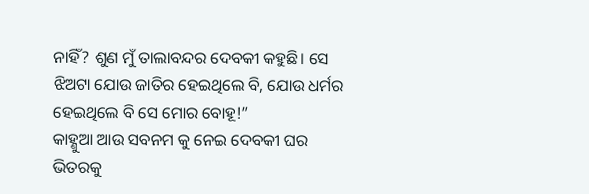ନାହିଁ? ଶୁଣ ମୁଁ ତାଲାବନ୍ଦର ଦେବକୀ କହୁଛି। ସେ ଝିଅଟା ଯୋଉ ଜାତିର ହେଇଥିଲେ ବି, ଯୋଉ ଧର୍ମର ହେଇଥିଲେ ବି ସେ ମୋର ବୋହୂ!”
କାହ୍ଣୁଆ ଆଉ ସବନମ କୁ ନେଇ ଦେବକୀ ଘର ଭିତରକୁ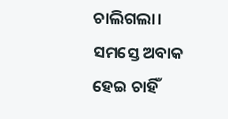ଚାଲିଗଲା। ସମସ୍ତେ ଅବାକ ହେଇ ଚାହିଁ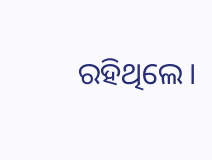ରହିଥିଲେ।